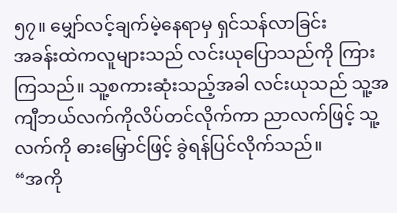၅၇။ မျှော်လင့်ချက်မဲ့နေရာမှ ရှင်သန်လာခြင်း
အခန်းထဲကလူများသည် လင်းယုပြောသည်ကို ကြားကြသည်။ သူ့စကားဆုံးသည့်အခါ လင်းယုသည် သူ့အကျီဘယ်လက်ကိုလိပ်တင်လိုက်ကာ ညာလက်ဖြင့် သူ့လက်ကို ဓားမြှောင်ဖြင့် ခွဲရန်ပြင်လိုက်သည်။
“အကို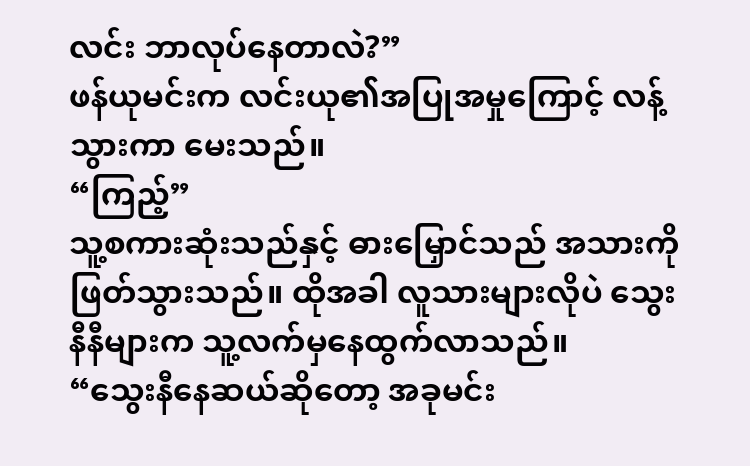လင်း ဘာလုပ်နေတာလဲ?”
ဖန်ယုမင်းက လင်းယု၏အပြုအမှုကြောင့် လန့်သွားကာ မေးသည်။
“ကြည့်”
သူ့စကားဆုံးသည်နှင့် ဓားမြှောင်သည် အသားကိုဖြတ်သွားသည်။ ထိုအခါ လူသားများလိုပဲ သွေးနီနီများက သူ့လက်မှနေထွက်လာသည်။
“သွေးနီနေဆယ်ဆိုတော့ အခုမင်း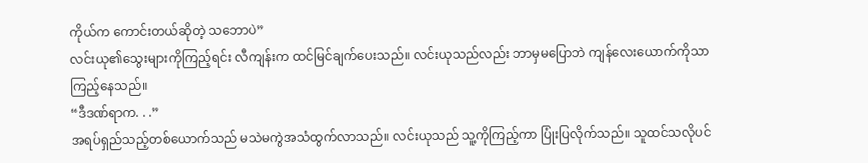ကိုယ်က ကောင်းတယ်ဆိုတဲ့ သဘောပဲ”
လင်းယု၏သွေးများကိုကြည့်ရင်း လီကျန်းက ထင်မြင်ချက်ပေးသည်။ လင်းယုသည်လည်း ဘာမှမပြောဘဲ ကျန်လေးယောက်ကိုသာ ကြည့်နေသည်။
“ဒီဒဏ်ရာက. . .”
အရပ်ရှည်သည့်တစ်ယောက်သည် မသဲမကွဲအသံထွက်လာသည်။ လင်းယုသည် သူ့ကိုကြည့်ကာ ပြုံးပြလိုက်သည်။ သူထင်သလိုပင်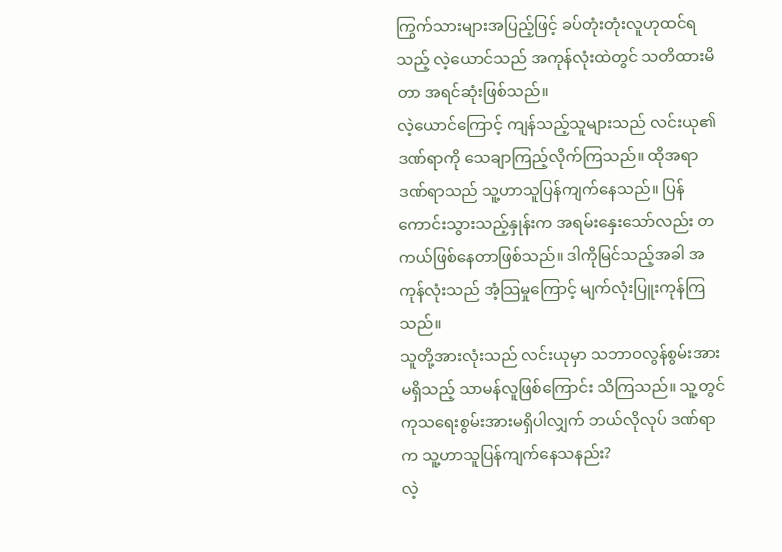ကြွက်သားများအပြည့်ဖြင့် ခပ်တုံးတုံးလူဟုထင်ရသည့် လဲ့ယောင်သည် အကုန်လုံးထဲတွင် သတိထားမိတာ အရင်ဆုံးဖြစ်သည်။
လဲ့ယောင်ကြောင့် ကျန်သည့်သူများသည် လင်းယု၏ဒဏ်ရာကို သေချာကြည့်လိုက်ကြသည်။ ထိုအရာ ဒဏ်ရာသည် သူ့ဟာသူပြန်ကျက်နေသည်။ ပြန်ကောင်းသွားသည့်နှုန်းက အရမ်းနှေးသော်လည်း တကယ်ဖြစ်နေတာဖြစ်သည်။ ဒါကိုမြင်သည့်အခါ အကုန်လုံးသည် အံ့သြမှုကြောင့် မျက်လုံးပြူးကုန်ကြသည်။
သူတို့အားလုံးသည် လင်းယုမှာ သဘာဝလွန်စွမ်းအားမရှိသည့် သာမန်လူဖြစ်ကြောင်း သိကြသည်။ သူ့တွင် ကုသရေးစွမ်းအားမရှိပါလျှက် ဘယ်လိုလုပ် ဒဏ်ရာက သူ့ဟာသူပြန်ကျက်နေသနည်း?
လဲ့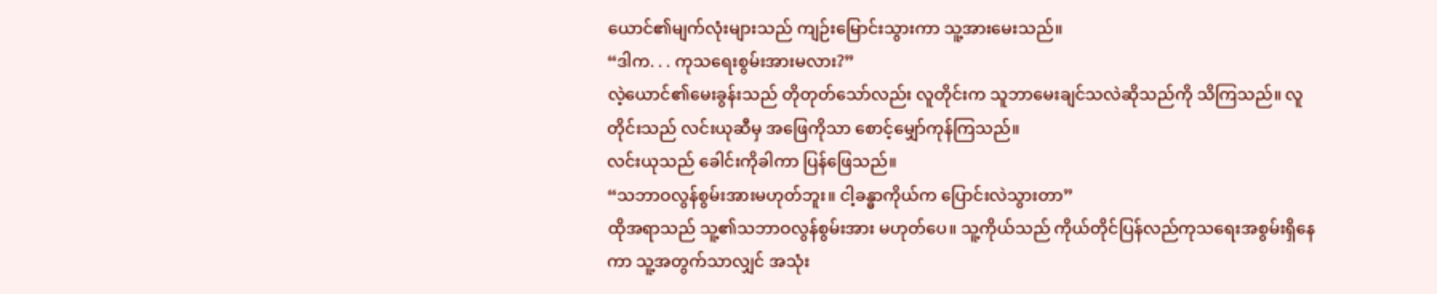ယောင်၏မျက်လုံးများသည် ကျဉ်းမြောင်းသွားကာ သူ့အားမေးသည်။
“ဒါက. . . ကုသရေးစွမ်းအားမလား?”
လဲ့ယောင်၏မေးခွန်းသည် တိုတုတ်သော်လည်း လူတိုင်းက သူဘာမေးချင်သလဲဆိုသည်ကို သိကြသည်။ လူတိုင်းသည် လင်းယုဆီမှ အဖြေကိုသာ စောင့်မျှော်ကုန်ကြသည်။
လင်းယုသည် ခေါင်းကိုခါကာ ပြန်ဖြေသည်။
“သဘာဝလွန်စွမ်းအားမဟုတ်ဘူး။ ငါ့ခန္ဓာကိုယ်က ပြောင်းလဲသွားတာ”
ထိုအရာသည် သူ့၏သဘာဝလွန်စွမ်းအား မဟုတ်ပေ။ သူ့ကိုယ်သည် ကိုယ်တိုင်ပြန်လည်ကုသရေးအစွမ်းရှိနေကာ သူ့အတွက်သာလျှင် အသုံး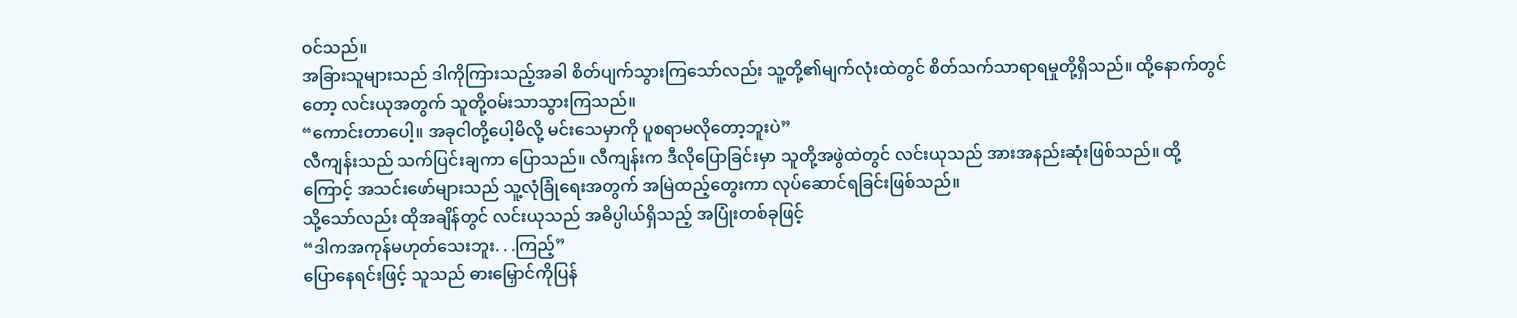ဝင်သည်။
အခြားသူများသည် ဒါကိုကြားသည့်အခါ စိတ်ပျက်သွားကြသော်လည်း သူ့တို့၏မျက်လုံးထဲတွင် စိတ်သက်သာရာရမှုတို့ရှိသည်။ ထို့နောက်တွင်တော့ လင်းယုအတွက် သူတို့ဝမ်းသာသွားကြသည်။
“ကောင်းတာပေါ့။ အခုငါတို့ပေါ့မိလို့ မင်းသေမှာကို ပူစရာမလိုတော့ဘူးပဲ”
လီကျန်းသည် သက်ပြင်းချကာ ပြောသည်။ လီကျန်းက ဒီလိုပြောခြင်းမှာ သူတို့အဖွဲထဲတွင် လင်းယုသည် အားအနည်းဆုံးဖြစ်သည်။ ထို့ကြောင့် အသင်းဖော်များသည် သူ့လုံခြုံရေးအတွက် အမြဲထည့်တွေးကာ လုပ်ဆောင်ရခြင်းဖြစ်သည်။
သို့သော်လည်း ထိုအချိန်တွင် လင်းယုသည် အဓိပ္ပါယ်ရှိသည့် အပြုံးတစ်ခုဖြင့်
“ဒါကအကုန်မဟုတ်သေးဘူး. . .ကြည့်”
ပြောနေရင်းဖြင့် သူသည် ဓားမြှောင်ကိုပြန်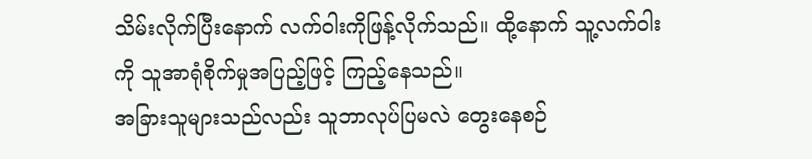သိမ်းလိုက်ပြီးနောက် လက်ဝါးကိုဖြန့်လိုက်သည်။ ထို့နောက် သူ့လက်ဝါးကို သူအာရုံစိုက်မှုအပြည့်ဖြင့် ကြည့်နေသည်။
အခြားသူများသည်လည်း သူဘာလုပ်ပြမလဲ တွေးနေစဉ်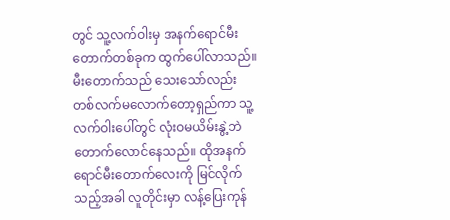တွင် သူ့လက်ဝါးမှ အနက်ရောင်မီးတောက်တစ်ခုက ထွက်ပေါ်လာသည်။ မီးတောက်သည် သေးသော်လည်း တစ်လက်မလောက်တော့ရှည်ကာ သူ့လက်ဝါးပေါ်တွင် လုံးဝမယိမ်းနွဲ့ဘဲ တောက်လောင်နေသည်။ ထိုအနက်ရောင်မီးတောက်လေးကို မြင်လိုက်သည့်အခါ လူတိုင်းမှာ လန့်ပြေးကုန်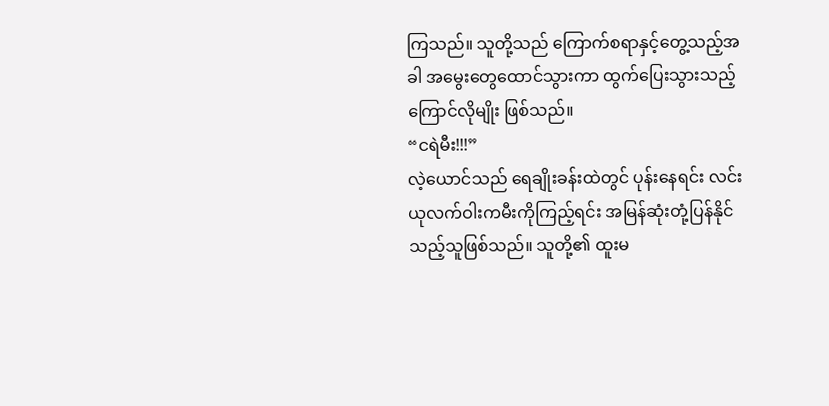ကြသည်။ သူတို့သည် ကြောက်စရာနှင့်တွေ့သည့်အခါ အမွေးတွေထောင်သွားကာ ထွက်ပြေးသွားသည့် ကြောင်လိုမျိုး ဖြစ်သည်။
“ငရဲမီး!!!”
လဲ့ယောင်သည် ရေချိုးခန်းထဲတွင် ပုန်းနေရင်း လင်းယုလက်ဝါးကမီးကိုကြည့်ရင်း အမြန်ဆုံးတုံ့ပြန်နိုင်သည့်သူဖြစ်သည်။ သူတို့၏ ထူးမ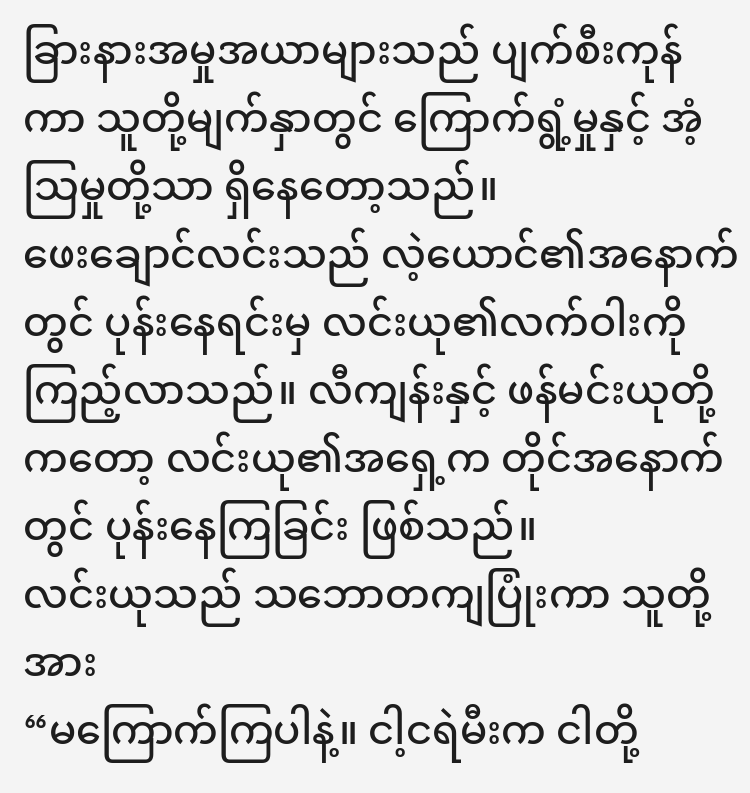ခြားနားအမှုအယာများသည် ပျက်စီးကုန်ကာ သူတို့မျက်နှာတွင် ကြောက်ရွံ့မှုနှင့် အံ့သြမှုတို့သာ ရှိနေတော့သည်။
ဖေးချောင်လင်းသည် လဲ့ယောင်၏အနောက်တွင် ပုန်းနေရင်းမှ လင်းယု၏လက်ဝါးကို ကြည့်လာသည်။ လီကျန်းနှင့် ဖန်မင်းယုတို့ကတော့ လင်းယု၏အရှေ့က တိုင်အနောက်တွင် ပုန်းနေကြခြင်း ဖြစ်သည်။
လင်းယုသည် သဘောတကျပြုံးကာ သူတို့အား
“မကြောက်ကြပါနဲ့။ ငါ့ငရဲမီးက ငါတို့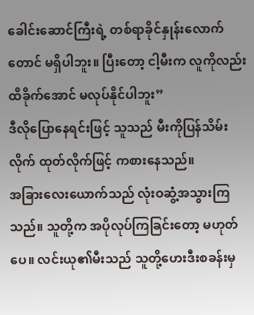ခေါင်းဆောင်ကြီးရဲ့ တစ်ရာခိုင်နှုန်းလောက်တောင် မရှိပါဘူး။ ပြီးတော့ ငါ့မီးက လူကိုလည်း ထိခိုက်အောင် မလုပ်နိုင်ပါဘူး”
ဒီလိုပြောနေရင်းဖြင့် သူသည် မီးကိုပြန်သိမ်းလိုက် ထုတ်လိုက်ဖြင့် ကစားနေသည်။
အခြားလေးယောက်သည် လုံးဝဆွံ့အသွားကြသည်။ သူတို့က အပိုလုပ်ကြခြင်းတော့ မဟုတ်ပေ။ လင်းယု၏မီးသည် သူတို့ဟေးဒီးစခန်းမှ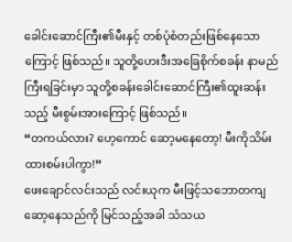ခေါင်းဆောင်ကြီး၏မီးနှင့် တစ်ပုံစံတည်းဖြစ်နေသောကြောင့် ဖြစ်သည်။ သူတို့ဟေးဒီးအခြေစိုက်စခန်း နာမည်ကြီးရခြင်းမှာ သူတို့စခန်းခေါင်းဆောင်ကြီး၏ထူးဆန်းသည့် မီးစွမ်းအားကြောင့် ဖြစ်သည်။
“တကယ်လား? ဟေ့ကောင် ဆော့မနေတော့! မီးကိုသိမ်းထားစမ်းပါကွာ!”
ဖေးချောင်လင်းသည် လင်းယုက မီးဖြင့်သဘောတကျဆော့နေသည်ကို မြင်သည့်အခါ သံသယ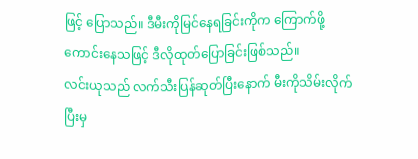ဖြင့် ပြောသည်။ ဒီမီးကိုမြင်နေရခြင်းကိုက ကြောက်ဖို့ကောင်းနေသဖြင့် ဒီလိုထုတ်ပြောခြင်းဖြစ်သည်။
လင်းယုသည် လက်သီးပြန်ဆုတ်ပြီးနောက် မီးကိုသိမ်းလိုက်ပြီးမှ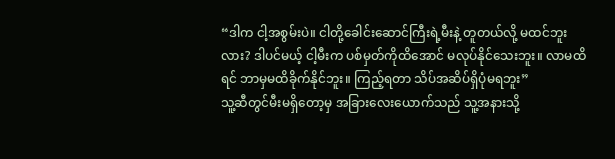“ဒါက ငါ့အစွမ်းပဲ။ ငါတို့ခေါင်းဆောင်ကြီးရဲ့မီးနဲ့ တူတယ်လို့ မထင်ဘူးလား? ဒါပင်မယ့် ငါ့မီးက ပစ်မှတ်ကိုထိအောင် မလုပ်နိုင်သေးဘူး။ လာမထိရင် ဘာမှမထိခိုက်နိုင်ဘူး။ ကြည့်ရတာ သိပ်အဆိပ်ရှိပုံမရဘူး”
သူ့ဆီတွင်မီးမရှိတော့မှ အခြားလေးယောက်သည် သူ့အနားသို့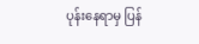ပုန်းနေရာမှ ပြန်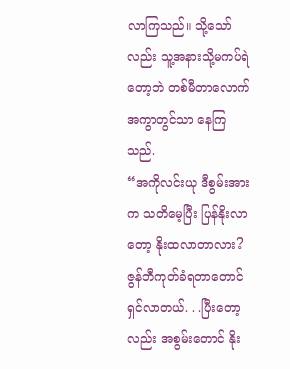လာကြသည်။ သို့သော်လည်း သူ့အနားသို့မကပ်ရဲတော့ဘဲ တစ်မီတာလောက်အကွာတွင်သာ နေကြသည်.
“အကိုလင်းယု ဒီစွမ်းအားက သတိမေ့ပြီး ပြန်နိုးလာတော့ နိုးထလာတာလား? ဇွန်ဘီကုတ်ခံရတာတောင် ရှင်လာတယ်. . .ပြီးတော့လည်း အစွမ်းတောင် နိုး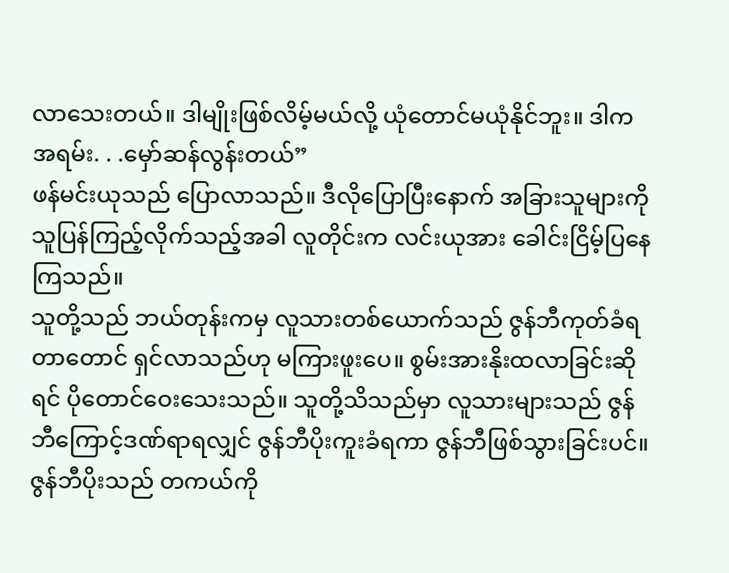လာသေးတယ်။ ဒါမျိုးဖြစ်လိမ့်မယ်လို့ ယုံတောင်မယုံနိုင်ဘူး။ ဒါကအရမ်း. . .မှော်ဆန်လွန်းတယ်”
ဖန်မင်းယုသည် ပြောလာသည်။ ဒီလိုပြောပြီးနောက် အခြားသူများကို သူပြန်ကြည့်လိုက်သည့်အခါ လူတိုင်းက လင်းယုအား ခေါင်းငြိမ့်ပြနေကြသည်။
သူတို့သည် ဘယ်တုန်းကမှ လူသားတစ်ယောက်သည် ဇွန်ဘီကုတ်ခံရတာတောင် ရှင်လာသည်ဟု မကြားဖူးပေ။ စွမ်းအားနိုးထလာခြင်းဆိုရင် ပိုတောင်ဝေးသေးသည်။ သူတို့သိသည်မှာ လူသားများသည် ဇွန်ဘီကြောင့်ဒဏ်ရာရလျှင် ဇွန်ဘီပိုးကူးခံရကာ ဇွန်ဘီဖြစ်သွားခြင်းပင်။ ဇွန်ဘီပိုးသည် တကယ်ကို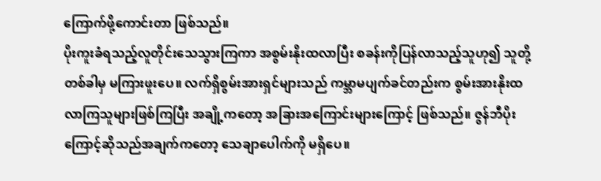ကြောက်ဖို့ကောင်းတာ ဖြစ်သည်။
ပိုးကူးခံရသည့်လူတိုင်းသေသွားကြကာ အစွမ်းနိုးထလာပြီး စခန်းကိုပြန်လာသည့်သူဟု၍ သူတို့တစ်ခါမှ မကြားဖူးပေ။ လက်ရှိစွမ်းအားရှင်များသည် ကမ္ဘာမပျက်ခင်တည်းက စွမ်းအားနိုးထလာကြသူများဖြစ်ကြပြီး အချို့ကတော့ အခြားအကြောင်းများကြောင့် ဖြစ်သည်။ ဇွန်ဘီပိုးကြောင့်ဆိုသည်အချက်ကတော့ သေချာပေါက်ကို မရှိပေ။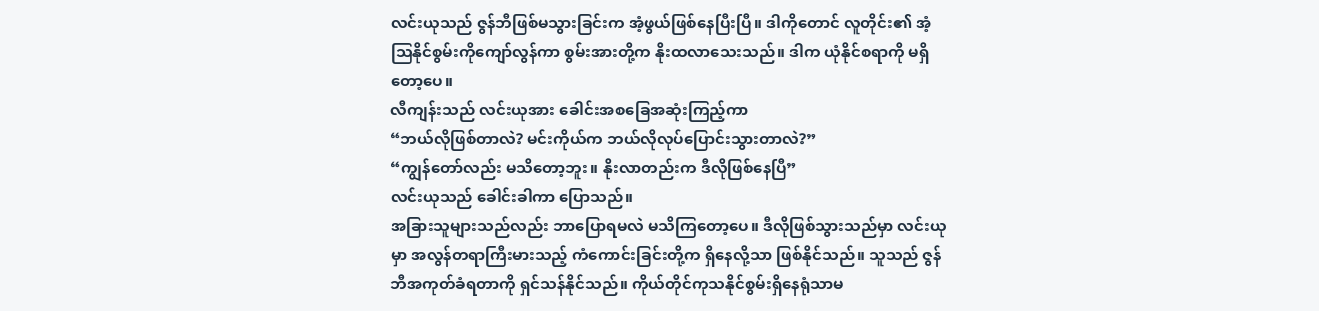လင်းယုသည် ဇွန်ဘီဖြစ်မသွားခြင်းက အံ့ဖွယ်ဖြစ်နေပြီးပြီ။ ဒါကိုတောင် လူတိုင်း၏ အံ့သြနိုင်စွမ်းကိုကျော်လွန်ကာ စွမ်းအားတို့က နိုးထလာသေးသည်။ ဒါက ယုံနိုင်စရာကို မရှိတော့ပေ။
လီကျန်းသည် လင်းယုအား ခေါင်းအစခြေအဆုံးကြည့်ကာ
“ဘယ်လိုဖြစ်တာလဲ? မင်းကိုယ်က ဘယ်လိုလုပ်ပြောင်းသွားတာလဲ?”
“ကျွန်တော်လည်း မသိတော့ဘူး။ နိုးလာတည်းက ဒီလိုဖြစ်နေပြီ”
လင်းယုသည် ခေါင်းခါကာ ပြောသည်။
အခြားသူများသည်လည်း ဘာပြောရမလဲ မသိကြတော့ပေ။ ဒီလိုဖြစ်သွားသည်မှာ လင်းယုမှာ အလွန်တရာကြီးမားသည့် ကံကောင်းခြင်းတို့က ရှိနေလို့သာ ဖြစ်နိုင်သည်။ သူသည် ဇွန်ဘီအကုတ်ခံရတာကို ရှင်သန်နိုင်သည်။ ကိုယ်တိုင်ကုသနိုင်စွမ်းရှိနေရုံသာမ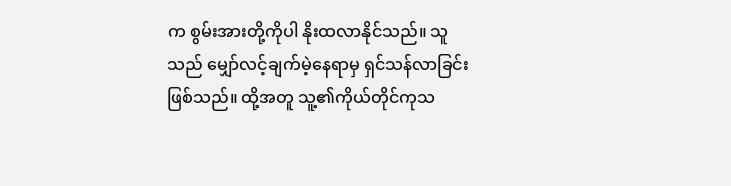က စွမ်းအားတို့ကိုပါ နိုးထလာနိုင်သည်။ သူသည် မျှော်လင့်ချက်မဲ့နေရာမှ ရှင်သန်လာခြင်း ဖြစ်သည်။ ထို့အတူ သူ့၏ကိုယ်တိုင်ကုသ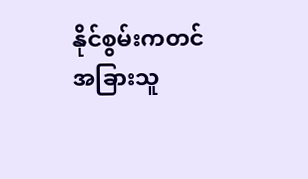နိုင်စွမ်းကတင် အခြားသူ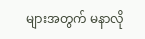များအတွက် မနာလို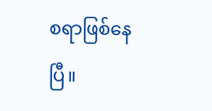စရာဖြစ်နေပြီ။